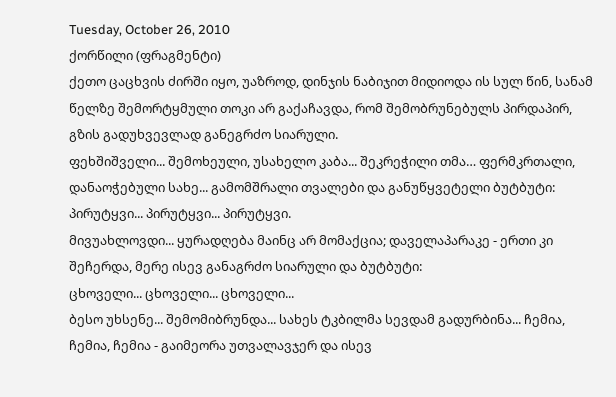Tuesday, October 26, 2010
ქორწილი (ფრაგმენტი)
ქეთო ცაცხვის ძირში იყო, უაზროდ, დინჯის ნაბიჯით მიდიოდა ის სულ წინ, სანამ წელზე შემორტყმული თოკი არ გაქაჩავდა, რომ შემობრუნებულს პირდაპირ, გზის გადუხვევლად განეგრძო სიარული.
ფეხშიშველი... შემოხეული, უსახელო კაბა... შეკრეჭილი თმა… ფერმკრთალი, დანაოჭებული სახე... გამომშრალი თვალები და განუწყვეტელი ბუტბუტი:
პირუტყვი... პირუტყვი... პირუტყვი.
მივუახლოვდი... ყურადღება მაინც არ მომაქცია; დაველაპარაკე - ერთი კი შეჩერდა, მერე ისევ განაგრძო სიარული და ბუტბუტი:
ცხოველი... ცხოველი... ცხოველი...
ბესო უხსენე... შემომიბრუნდა... სახეს ტკბილმა სევდამ გადურბინა... ჩემია, ჩემია, ჩემია - გაიმეორა უთვალავჯერ და ისევ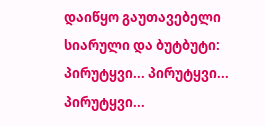დაიწყო გაუთავებელი სიარული და ბუტბუტი:
პირუტყვი... პირუტყვი... პირუტყვი...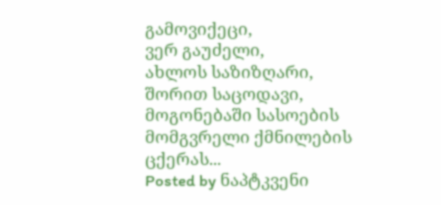გამოვიქეცი,
ვერ გაუძელი,
ახლოს საზიზღარი,
შორით საცოდავი,
მოგონებაში სასოების მომგვრელი ქმნილების ცქერას...
Posted by ნაპტკვენი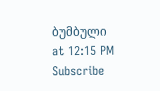ბუმბული at 12:15 PM
Subscribe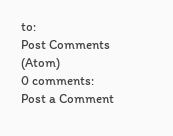to:
Post Comments (Atom)
0 comments:
Post a Comment